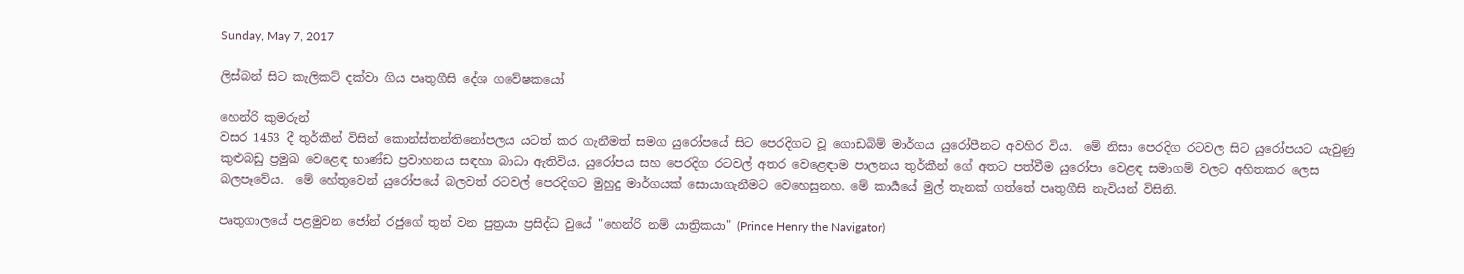Sunday, May 7, 2017

ලිස්බන් සිට කැලිකට් දක්වා ගිය පෘතුගීසි දේශ ගවේෂකයෝ

හෙන්රි කුමරුන්
වසර 1453 දී තුර්කීන් විසින් කොන්ස්තන්තිනෝපලය යටත් කර ගැනීමත් සමග යුරෝපයේ සිට පෙරදිගට වූ ගොඩබිම් මාර්ගය යුරෝපීනට අවහිර විය.  මේ නිසා පෙරදිග රටවල සිට යුරෝපයට යැවුණු කුළුබඩු ප්‍රමුඛ වෙළෙඳ භාණ්ඩ ප්‍රවාහනය සඳහා බාධා ඇතිවිය. යුරෝපය සහ පෙරදිග රටවල් අතර වෙළෙඳාම පාලනය තුර්කීන් ගේ අතට පත්වීම යුරෝපා වෙළඳ සමාගම් වලට අහිතකර ලෙස බලපෑවේය.  මේ හේතුවෙන් යුරෝපයේ බලවත් රටවල් පෙරදිගට මුහුදු මාර්ගයක් සොයාගැනීමට වෙහෙසුනහ. මේ කාර්‍යයේ මුල් තැනක් ගත්තේ පෘතුගීසි නැවියන් විසිනි.

පෘතුගාලයේ පළමුවන ජෝන් රජුගේ තුන් වන පුත්‍රයා ප්‍රසිද්ධ වුයේ "හෙන්රි නම් යාත්‍රිකයා" (Prince Henry the Navigator)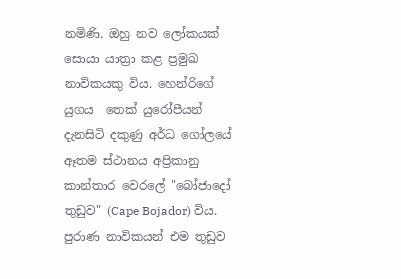නමිණි. ඔහු නව ලෝකයක් සොයා යාත්‍රා කළ ප්‍රමුඛ නාවිකයකු විය. හෙන්රිගේ යුගය  තෙක් යුරෝපීයන් දැනසිටි දකුණු අර්ධ ගෝලයේ ඈතම ස්ථානය අප්‍රිකානු කාන්තාර වෙරලේ "බෝජාදෝ තුඩුව" (Cape Bojador) විය. පුරාණ නාවිකයන් එම තුඩුව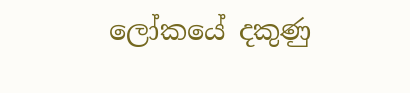ලෝකයේ දකුණු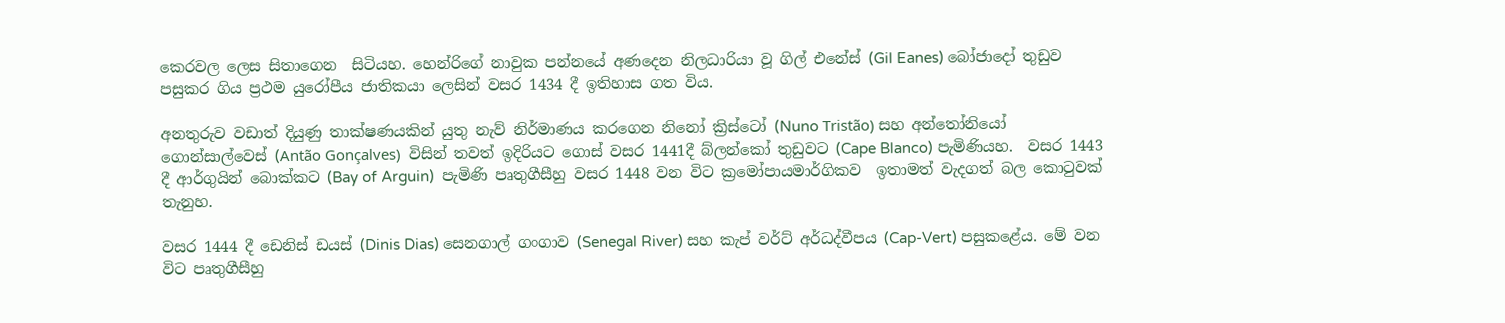කෙරවල ලෙස සිතාගෙන  සිටියහ. හෙන්රිගේ නාවුක පන්නයේ අණදෙන නිලධාරියා වූ ගිල් එනේස් (Gil Eanes) බෝජාදෝ තුඩුව පසුකර ගිය ප්‍රථම යුරෝපීය ජාතිකයා ලෙසින් වසර 1434 දී ඉතිහාස ගත විය.

අනතුරුව වඩාත් දියුණු තාක්ෂණයකින් යුතු නැව් නිර්මාණය කරගෙන නිනෝ ක්‍රිස්ටෝ (Nuno Tristão) සහ අන්තෝනියෝ ගොන්සාල්වෙස් (Antão Gonçalves)  විසින් තවත් ඉදිරියට ගොස් වසර 1441දී බ්ලන්කෝ තුඩුවට (Cape Blanco) පැමිණියහ.  වසර 1443 දී ආර්ගුයින් බොක්කට (Bay of Arguin)  පැමිණි පෘතුගීසීහු වසර 1448 වන විට ක්‍රමෝපායමාර්ගිකව  ඉතාමත් වැදගත් බල කොටුවක් තැනුහ.

වසර 1444 දී ඩෙනිස් ඩයස් (Dinis Dias) සෙනගාල් ගංගාව (Senegal River) සහ කැප් වර්ට් අර්ධද්වීපය (Cap-Vert) පසුකළේය. මේ වන විට පෘතුගීසීහු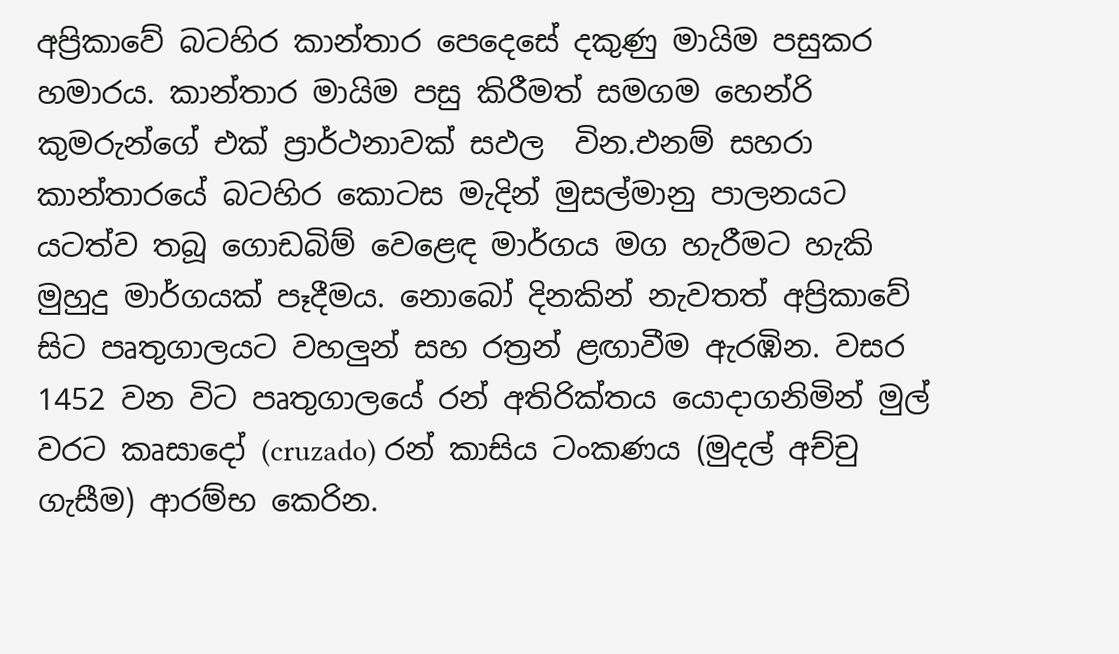අප්‍රිකාවේ බටහිර කාන්තාර පෙදෙසේ දකුණු මායිම පසුකර හමාරය. කාන්තාර මායිම පසු කිරීමත් සමගම හෙන්රි කුමරුන්ගේ එක් ප්‍රාර්ථනාවක් සඵල  වින.එනම් සහරා කාන්තාරයේ බටහිර කොටස මැදින් මුසල්මානු පාලනයට යටත්ව තබූ ගොඩබිම් වෙළෙඳ මාර්ගය මග හැරීමට හැකි මුහුදු මාර්ගයක් පෑදීමය. නොබෝ දිනකින් නැවතත් අප්‍රිකාවේ සිට පෘතුගාලයට වහලුන් සහ රත්‍රන් ළඟාවීම ඇරඹින. වසර 1452 වන විට පෘතුගාලයේ රන් අතිරික්තය යොදාගනිමින් මුල් වරට කෘසාදෝ (cruzado) රන් කාසිය ටංකණය (මුදල් අච්චු ගැසීම) ආරම්භ කෙරින.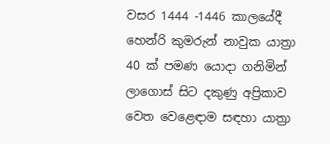වසර 1444 -1446 කාලයේදී හෙන්රි කුමරුන් නාවුක යාත්‍රා 40 ක් පමණ යොදා ගනිමින් ලාගොස් සිට දකුණු අප්‍රිකාව වෙත වෙළෙඳාම සඳහා යාත්‍රා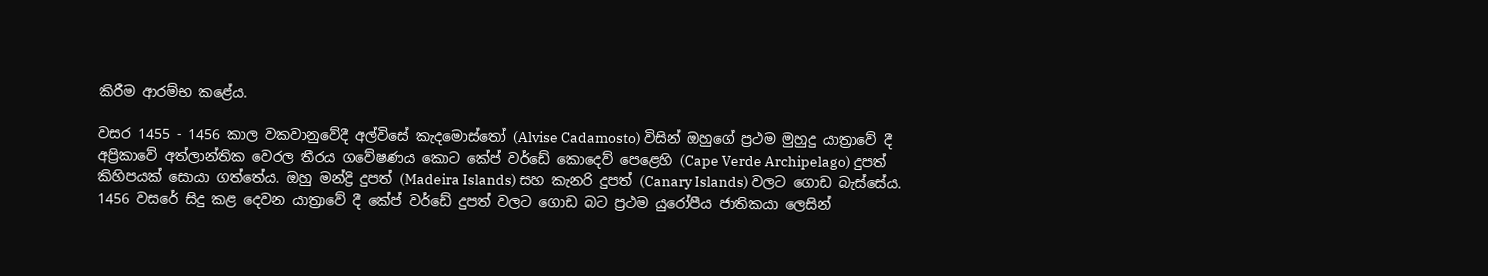කිරීම ආරම්භ කළේය.

වසර 1455 - 1456 කාල වකවානුවේදී අල්විසේ කැදමොස්තෝ (Alvise Cadamosto) විසින් ඔහුගේ ප්‍රථම මුහුදු යාත්‍රාවේ දී  අප්‍රිකාවේ අත්ලාන්තික වෙරල තීරය ගවේෂණය කොට කේප් වර්ඩේ කොදෙව් පෙළෙහි (Cape Verde Archipelago) දුපත් කිහිපයක් සොයා ගත්තේය. ඔහු මන්ද්‍රි දුපත් (Madeira Islands) සහ කැනරි දුපත් (Canary Islands) වලට ගොඩ බැස්සේය.
1456 වසරේ සිදු කළ දෙවන යාත්‍රාවේ දී කේප් වර්ඩේ දුපත් වලට ගොඩ බට ප්‍රථම යුරෝපීය ජාතිකයා ලෙසින්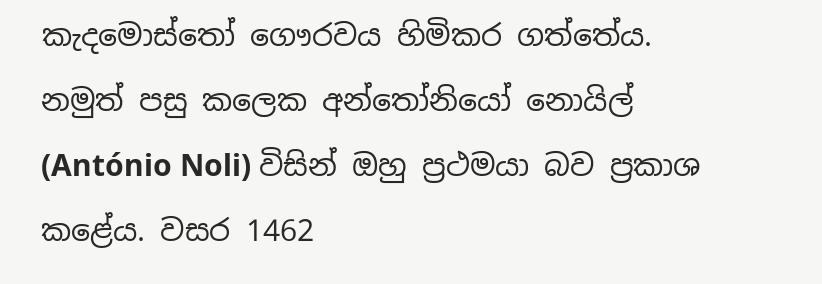කැදමොස්තෝ ගෞරවය හිමිකර ගත්තේය. නමුත් පසු කලෙක අන්තෝනියෝ නොයිල් (António Noli) විසින් ඔහු ප්‍රථමයා බව ප්‍රකාශ කළේය. වසර 1462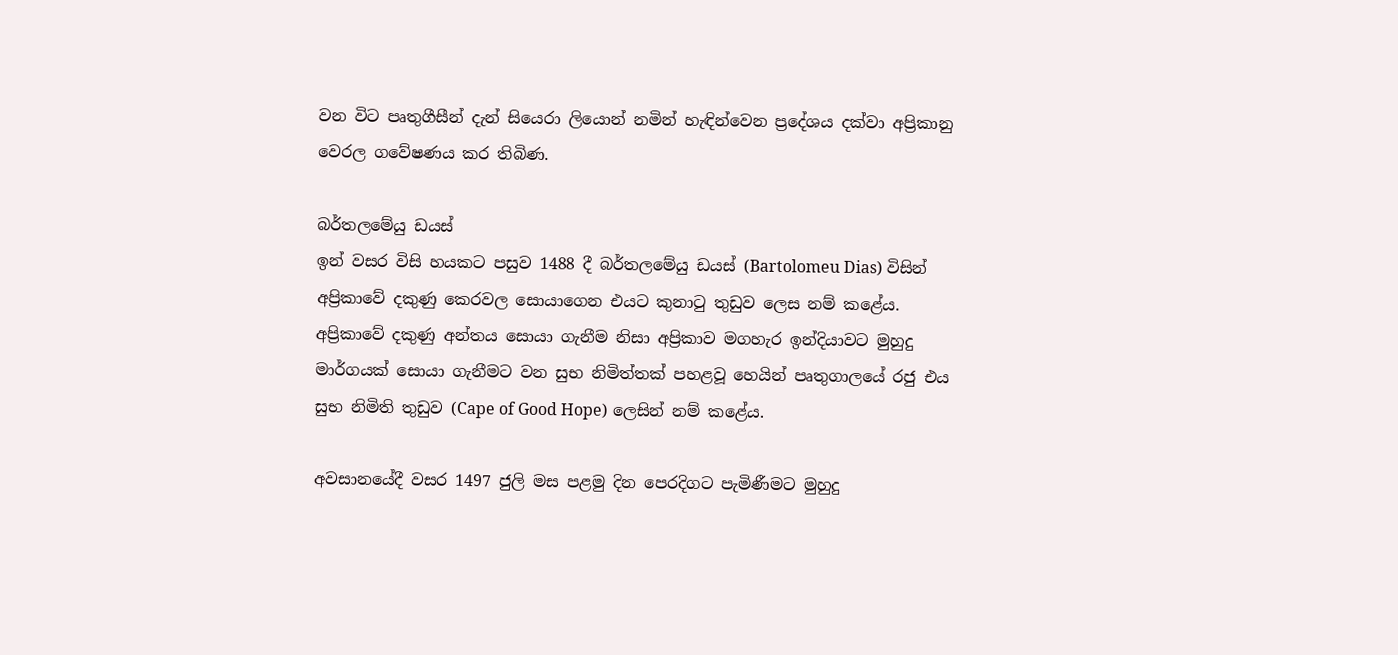වන විට පෘතුගීසීන් දැන් සියෙරා ලියොන් නමින් හැඳින්වෙන ප්‍රදේශය දක්වා අප්‍රිකානු වෙරල ගවේෂණය කර තිබිණ.

බර්තලමේයු ඩයස්
ඉන් වසර විසි හයකට පසුව 1488 දී බර්තලමේයු ඩයස් (Bartolomeu Dias) විසින් අප්‍රිකාවේ දකුණු කෙරවල සොයාගෙන එයට කුනාටු තුඩුව ලෙස නම් කළේය. අප්‍රිකාවේ දකුණු අන්තය සොයා ගැනීම නිසා අප්‍රිකාව මගහැර ඉන්දියාවට මුහුදු මාර්ගයක් සොයා ගැනීමට වන සුභ නිමිත්තක් පහළවූ හෙයින් පෘතුගාලයේ රජු එය සුභ නිමිති තුඩුව (Cape of Good Hope) ලෙසින් නම් කළේය.

අවසානයේදී වසර 1497 ජුලි මස පළමු දින පෙරදිගට පැමිණීමට මුහුදු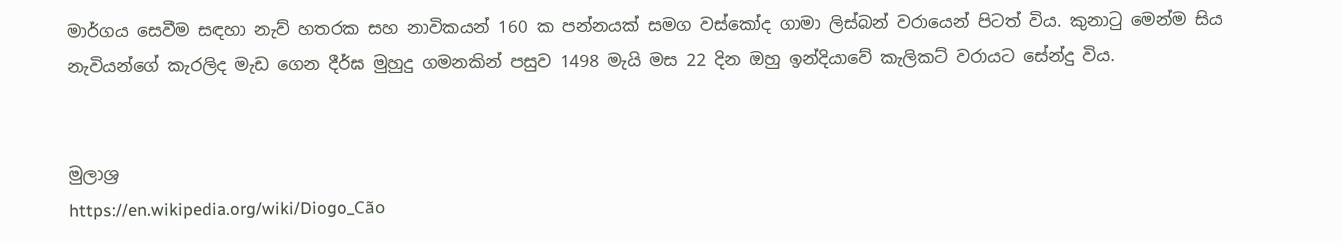මාර්ගය සෙවීම සඳහා නැව් හතරක සහ නාවිකයන් 160 ක පන්නයක් සමග වස්කෝද ගාමා ලිස්බන් වරායෙන් පිටත් විය. කුනාටු මෙන්ම සිය නැවියන්ගේ කැරලිද මැඩ ගෙන දීර්ඝ මුහුදු ගමනකින් පසුව 1498 මැයි මස 22 දින ඔහු ඉන්දියාවේ කැලිකට් වරායට සේන්දු විය.


මුලාශ්‍ර
https://en.wikipedia.org/wiki/Diogo_Cão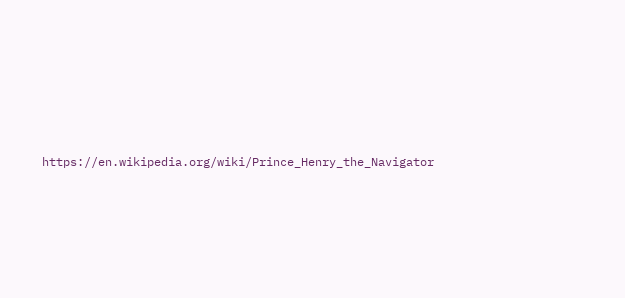https://en.wikipedia.org/wiki/Prince_Henry_the_Navigator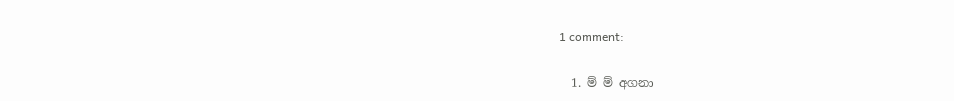1 comment:

  1. ම් ම් අගනා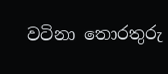වටිනා තොරතුරු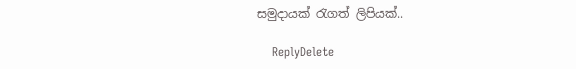සමුදායක් රැගත් ලිපියක්..

    ReplyDelete